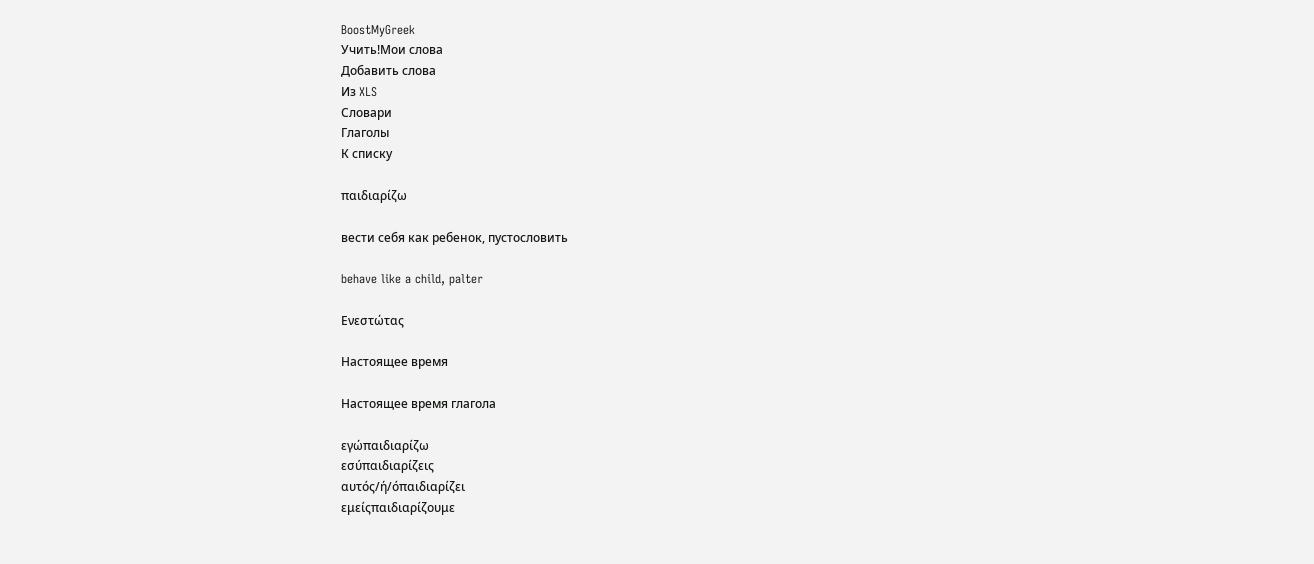BoostMyGreek
Учить!Мои слова
Добавить слова
Из XLS
Словари
Глаголы
К списку

παιδιαρίζω

вести себя как ребенок, пустословить

behave like a child, palter

Ενεστώτας

Настоящее время

Настоящее время глагола

εγώπαιδιαρίζω
εσύπαιδιαρίζεις
αυτός/ή/όπαιδιαρίζει
εμείςπαιδιαρίζουμε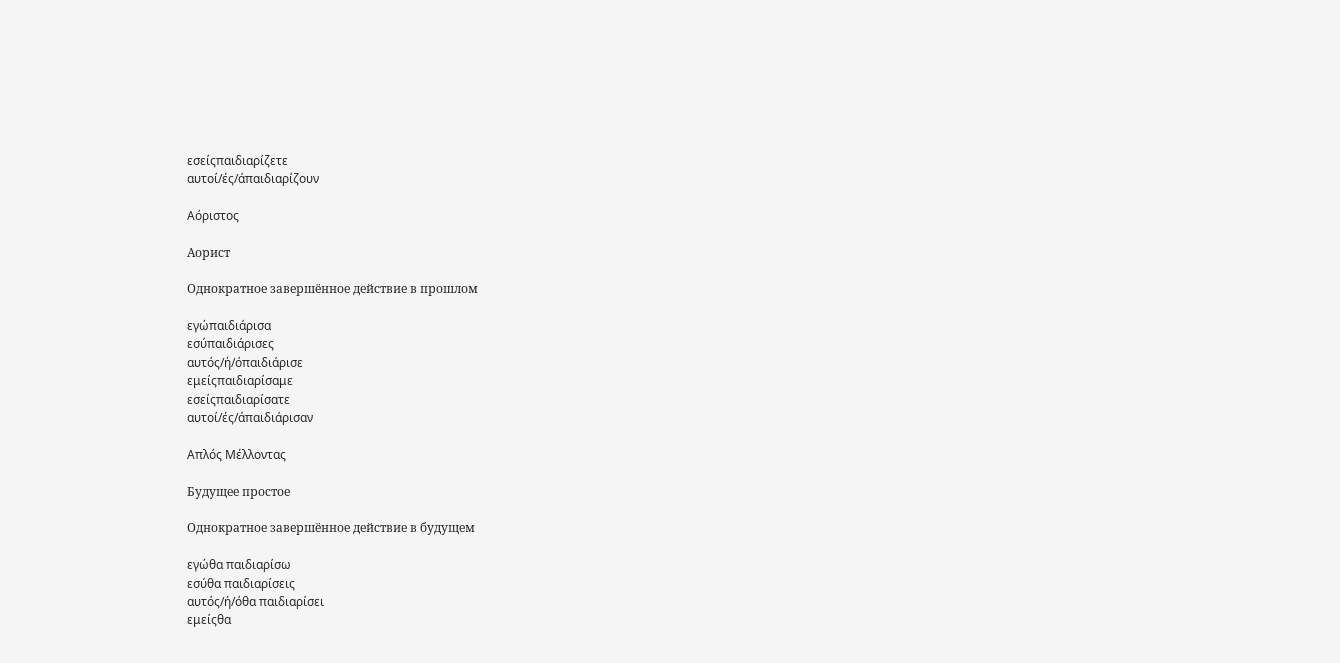εσείςπαιδιαρίζετε
αυτοί/ές/άπαιδιαρίζουν

Αόριστος

Аорист

Однократное завершённое действие в прошлом

εγώπαιδιάρισα
εσύπαιδιάρισες
αυτός/ή/όπαιδιάρισε
εμείςπαιδιαρίσαμε
εσείςπαιδιαρίσατε
αυτοί/ές/άπαιδιάρισαν

Απλός Μέλλοντας

Будущее простое

Однократное завершённое действие в будущем

εγώθα παιδιαρίσω
εσύθα παιδιαρίσεις
αυτός/ή/όθα παιδιαρίσει
εμείςθα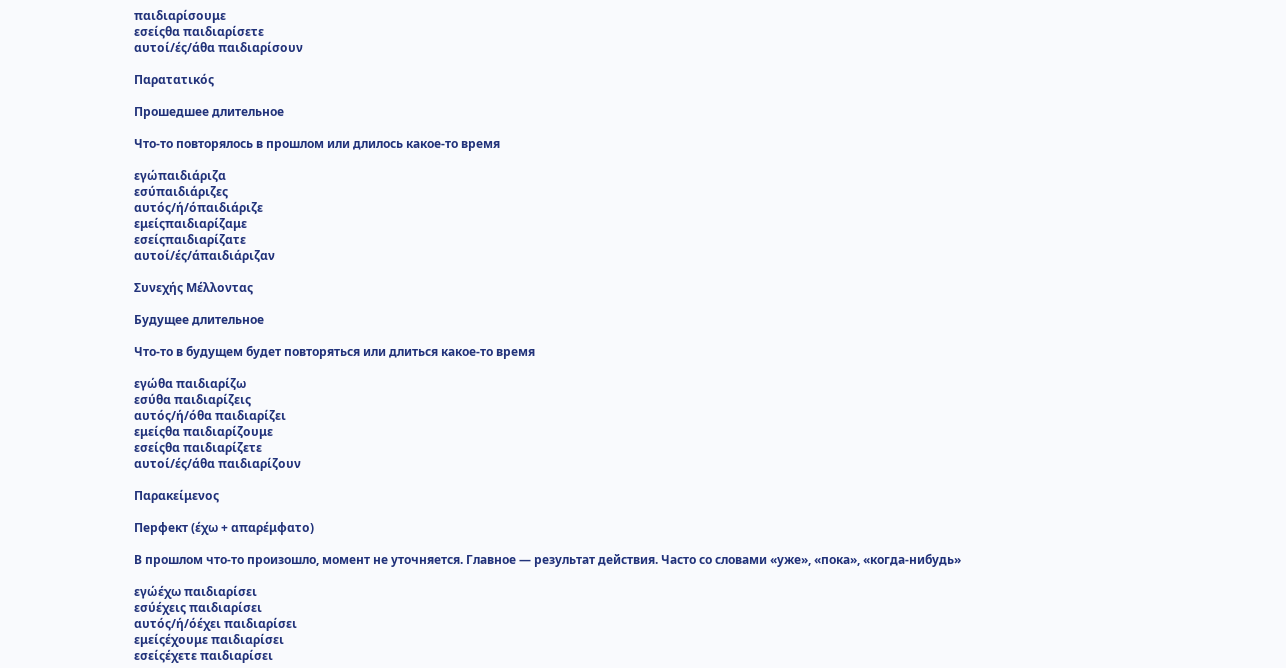παιδιαρίσουμε
εσείςθα παιδιαρίσετε
αυτοί/ές/άθα παιδιαρίσουν

Παρατατικός

Прошедшее длительное

Что-то повторялось в прошлом или длилось какое-то время

εγώπαιδιάριζα
εσύπαιδιάριζες
αυτός/ή/όπαιδιάριζε
εμείςπαιδιαρίζαμε
εσείςπαιδιαρίζατε
αυτοί/ές/άπαιδιάριζαν

Συνεχής Μέλλοντας

Будущее длительное

Что-то в будущем будет повторяться или длиться какое-то время

εγώθα παιδιαρίζω
εσύθα παιδιαρίζεις
αυτός/ή/όθα παιδιαρίζει
εμείςθα παιδιαρίζουμε
εσείςθα παιδιαρίζετε
αυτοί/ές/άθα παιδιαρίζουν

Παρακείμενος

Перфект (έχω + απαρέμφατο)

В прошлом что-то произошло, момент не уточняется. Главное — результат действия. Часто со словами «уже», «пока», «когда-нибудь»

εγώέχω παιδιαρίσει
εσύέχεις παιδιαρίσει
αυτός/ή/όέχει παιδιαρίσει
εμείςέχουμε παιδιαρίσει
εσείςέχετε παιδιαρίσει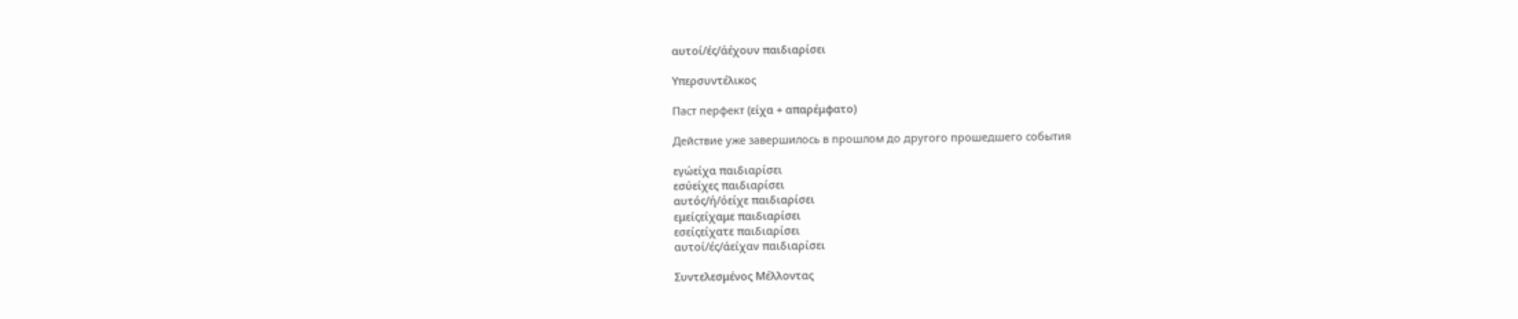αυτοί/ές/άέχουν παιδιαρίσει

Υπερσυντέλικος

Паст перфект (είχα + απαρέμφατο)

Действие уже завершилось в прошлом до другого прошедшего события

εγώείχα παιδιαρίσει
εσύείχες παιδιαρίσει
αυτός/ή/όείχε παιδιαρίσει
εμείςείχαμε παιδιαρίσει
εσείςείχατε παιδιαρίσει
αυτοί/ές/άείχαν παιδιαρίσει

Συντελεσμένος Μέλλοντας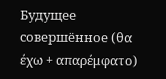Будущее совершённое (θα έχω + απαρέμφατο)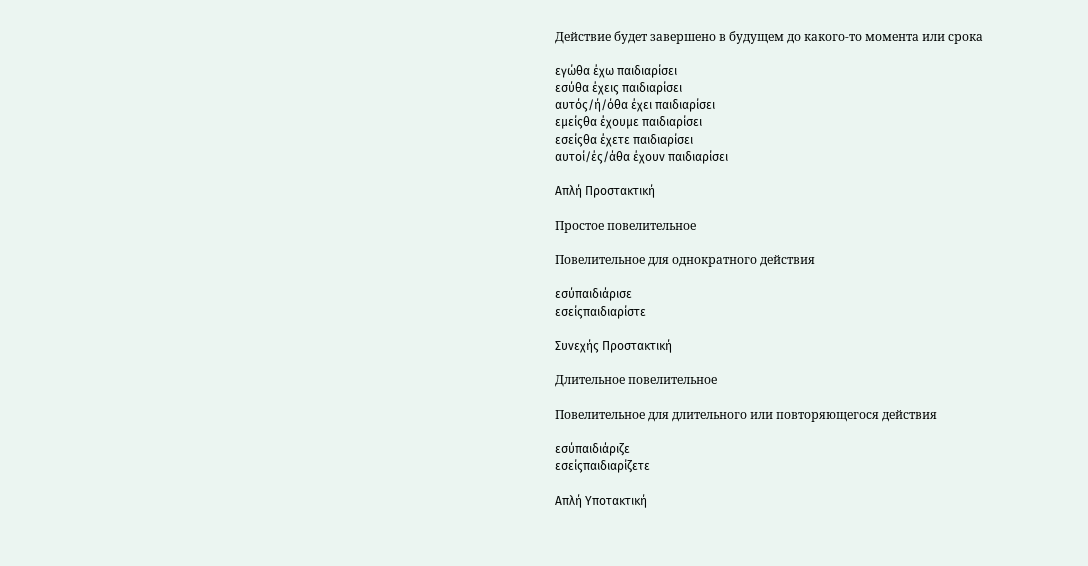Действие будет завершено в будущем до какого-то момента или срока

εγώθα έχω παιδιαρίσει
εσύθα έχεις παιδιαρίσει
αυτός/ή/όθα έχει παιδιαρίσει
εμείςθα έχουμε παιδιαρίσει
εσείςθα έχετε παιδιαρίσει
αυτοί/ές/άθα έχουν παιδιαρίσει

Απλή Προστακτική

Простое повелительное

Повелительное для однократного действия

εσύπαιδιάρισε
εσείςπαιδιαρίστε

Συνεχής Προστακτική

Длительное повелительное

Повелительное для длительного или повторяющегося действия

εσύπαιδιάριζε
εσείςπαιδιαρίζετε

Απλή Υποτακτική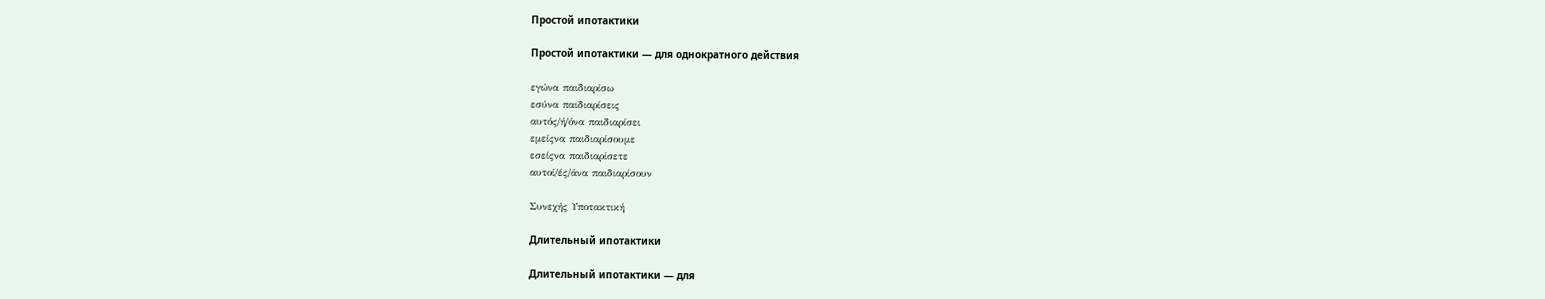Простой ипотактики

Простой ипотактики — для однократного действия

εγώνα παιδιαρίσω
εσύνα παιδιαρίσεις
αυτός/ή/όνα παιδιαρίσει
εμείςνα παιδιαρίσουμε
εσείςνα παιδιαρίσετε
αυτοί/ές/άνα παιδιαρίσουν

Συνεχής Υποτακτική

Длительный ипотактики

Длительный ипотактики — для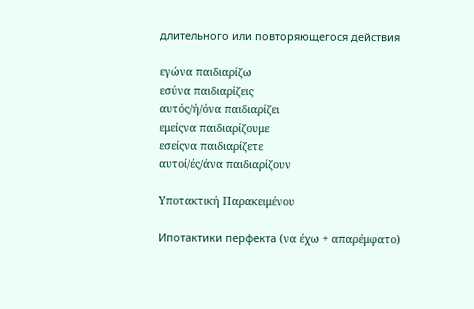длительного или повторяющегося действия

εγώνα παιδιαρίζω
εσύνα παιδιαρίζεις
αυτός/ή/όνα παιδιαρίζει
εμείςνα παιδιαρίζουμε
εσείςνα παιδιαρίζετε
αυτοί/ές/άνα παιδιαρίζουν

Υποτακτική Παρακειμένου

Ипотактики перфекта (να έχω + απαρέμφατο)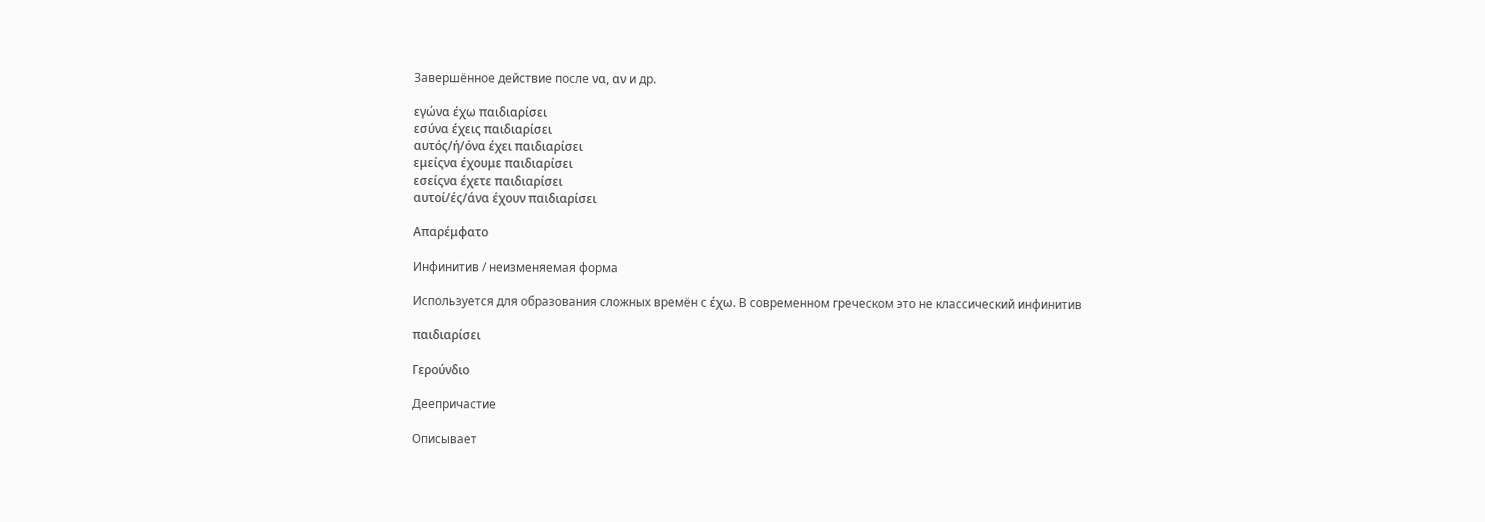Завершённое действие после να, αν и др.

εγώνα έχω παιδιαρίσει
εσύνα έχεις παιδιαρίσει
αυτός/ή/όνα έχει παιδιαρίσει
εμείςνα έχουμε παιδιαρίσει
εσείςνα έχετε παιδιαρίσει
αυτοί/ές/άνα έχουν παιδιαρίσει

Απαρέμφατο

Инфинитив / неизменяемая форма

Используется для образования сложных времён с έχω. В современном греческом это не классический инфинитив

παιδιαρίσει

Γερούνδιο

Деепричастие

Описывает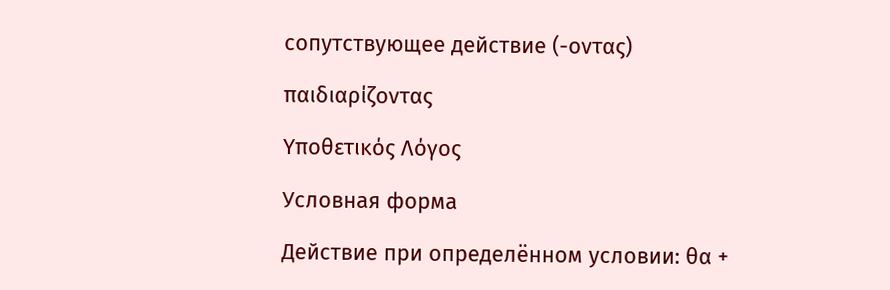сопутствующее действие (-οντας)

παιδιαρίζοντας

Υποθετικός Λόγος

Условная форма

Действие при определённом условии: θα +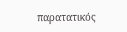παρατατικός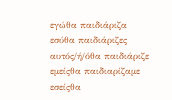εγώθα παιδιάριζα
εσύθα παιδιάριζες
αυτός/ή/όθα παιδιάριζε
εμείςθα παιδιαρίζαμε
εσείςθα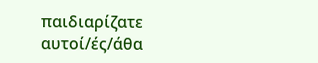παιδιαρίζατε
αυτοί/ές/άθα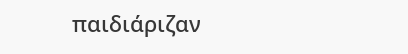παιδιάριζαν